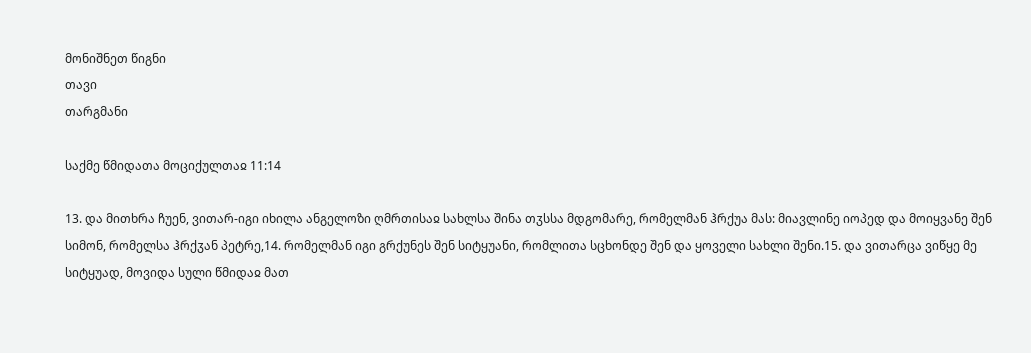მონიშნეთ წიგნი
თავი
თარგმანი

საქმე წმიდათა მოციქულთაჲ 11:14

13. და მითხრა ჩუენ, ვითარ-იგი იხილა ანგელოზი ღმრთისაჲ სახლსა შინა თჳსსა მდგომარე, რომელმან ჰრქუა მას: მიავლინე იოპედ და მოიყვანე შენ სიმონ, რომელსა ჰრქჳან პეტრე,14. რომელმან იგი გრქუნეს შენ სიტყუანი, რომლითა სცხონდე შენ და ყოველი სახლი შენი.15. და ვითარცა ვიწყე მე სიტყუად, მოვიდა სული წმიდაჲ მათ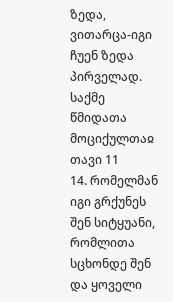ზედა, ვითარცა-იგი ჩუენ ზედა პირველად.
საქმე წმიდათა მოციქულთაჲ თავი 11
14. რომელმან იგი გრქუნეს შენ სიტყუანი, რომლითა სცხონდე შენ და ყოველი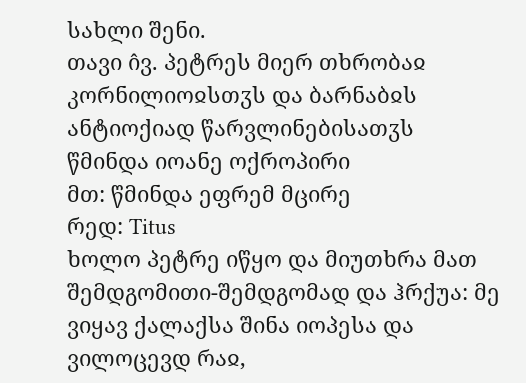სახლი შენი.
თავი ი̂ვ. პეტრეს მიერ თხრობაჲ კორნილიოჲსთჳს და ბარნაბჲს ანტიოქიად წარვლინებისათჳს
წმინდა იოანე ოქროპირი
მთ: წმინდა ეფრემ მცირე
რედ: Titus
ხოლო პეტრე იწყო და მიუთხრა მათ შემდგომითი-შემდგომად და ჰრქუა: მე ვიყავ ქალაქსა შინა იოპესა და ვილოცევდ რაჲ,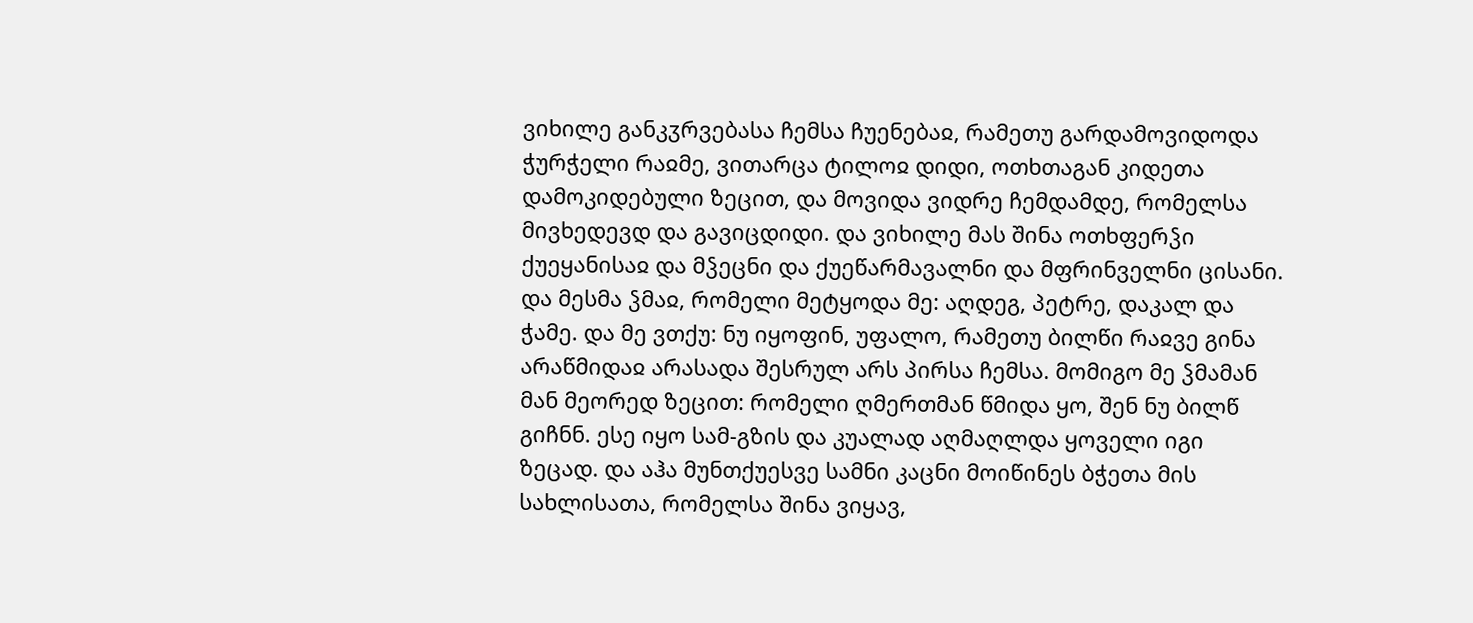ვიხილე განკჳრვებასა ჩემსა ჩუენებაჲ, რამეთუ გარდამოვიდოდა ჭურჭელი რაჲმე, ვითარცა ტილოჲ დიდი, ოთხთაგან კიდეთა დამოკიდებული ზეცით, და მოვიდა ვიდრე ჩემდამდე, რომელსა მივხედევდ და გავიცდიდი. და ვიხილე მას შინა ოთხფერჴი ქუეყანისაჲ და მჴეცნი და ქუეწარმავალნი და მფრინველნი ცისანი. და მესმა ჴმაჲ, რომელი მეტყოდა მე: აღდეგ, პეტრე, დაკალ და ჭამე. და მე ვთქუ: ნუ იყოფინ, უფალო, რამეთუ ბილწი რაჲვე გინა არაწმიდაჲ არასადა შესრულ არს პირსა ჩემსა. მომიგო მე ჴმამან მან მეორედ ზეცით: რომელი ღმერთმან წმიდა ყო, შენ ნუ ბილწ გიჩნნ. ესე იყო სამ-გზის და კუალად აღმაღლდა ყოველი იგი ზეცად. და აჰა მუნთქუესვე სამნი კაცნი მოიწინეს ბჭეთა მის სახლისათა, რომელსა შინა ვიყავ,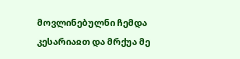მოვლინებულნი ჩემდა კესარიაჲთ და მრქუა მე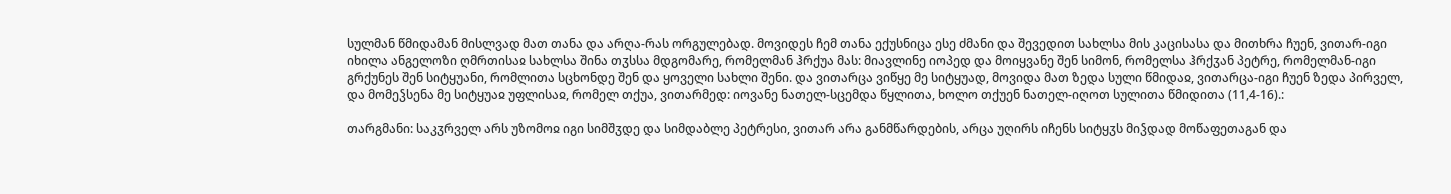სულმან წმიდამან მისლვად მათ თანა და არღა-რას ორგულებად. მოვიდეს ჩემ თანა ექუსნიცა ესე ძმანი და შევედით სახლსა მის კაცისასა და მითხრა ჩუენ, ვითარ-იგი იხილა ანგელოზი ღმრთისაჲ სახლსა შინა თჳსსა მდგომარე, რომელმან ჰრქუა მას: მიავლინე იოპედ და მოიყვანე შენ სიმონ, რომელსა ჰრქჳან პეტრე, რომელმან-იგი გრქუნეს შენ სიტყუანი, რომლითა სცხონდე შენ და ყოველი სახლი შენი. და ვითარცა ვიწყე მე სიტყუად, მოვიდა მათ ზედა სული წმიდაჲ, ვითარცა-იგი ჩუენ ზედა პირველ, და მომეჴსენა მე სიტყუაჲ უფლისაჲ, რომელ თქუა, ვითარმედ: იოვანე ნათელ-სცემდა წყლითა, ხოლო თქუენ ნათელ-იღოთ სულითა წმიდითა (11,4-16).:

თარგმანი: საკჳრველ არს უზომოჲ იგი სიმშჳდე და სიმდაბლე პეტრესი, ვითარ არა განმწარდების, არცა უღირს იჩენს სიტყჳს მიჴდად მოწაფეთაგან და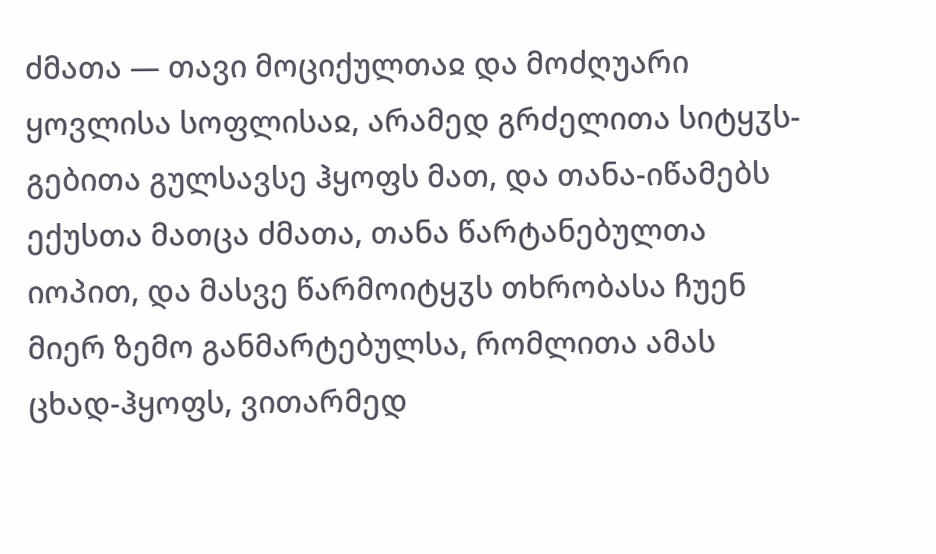ძმათა — თავი მოციქულთაჲ და მოძღუარი ყოვლისა სოფლისაჲ, არამედ გრძელითა სიტყჳს-გებითა გულსავსე ჰყოფს მათ, და თანა-იწამებს ექუსთა მათცა ძმათა, თანა წარტანებულთა იოპით, და მასვე წარმოიტყჳს თხრობასა ჩუენ მიერ ზემო განმარტებულსა, რომლითა ამას ცხად-ჰყოფს, ვითარმედ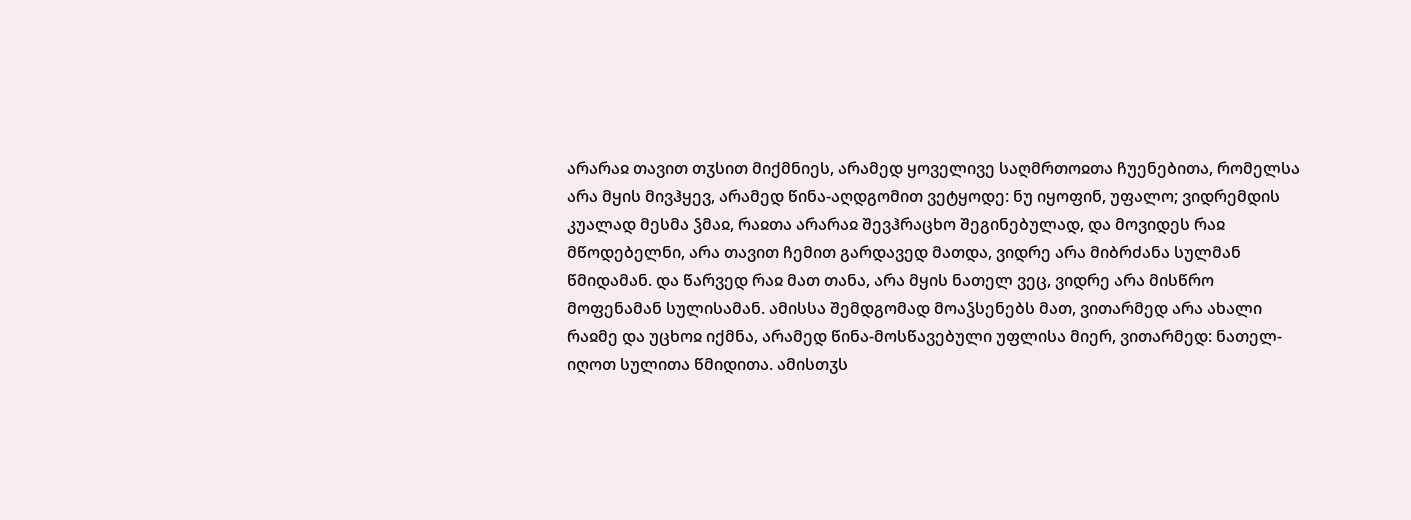არარაჲ თავით თჳსით მიქმნიეს, არამედ ყოველივე საღმრთოჲთა ჩუენებითა, რომელსა არა მყის მივჰყევ, არამედ წინა-აღდგომით ვეტყოდე: ნუ იყოფინ, უფალო; ვიდრემდის კუალად მესმა ჴმაჲ, რაჲთა არარაჲ შევჰრაცხო შეგინებულად, და მოვიდეს რაჲ მწოდებელნი, არა თავით ჩემით გარდავედ მათდა, ვიდრე არა მიბრძანა სულმან წმიდამან. და წარვედ რაჲ მათ თანა, არა მყის ნათელ ვეც, ვიდრე არა მისწრო მოფენამან სულისამან. ამისსა შემდგომად მოაჴსენებს მათ, ვითარმედ არა ახალი რაჲმე და უცხოჲ იქმნა, არამედ წინა-მოსწავებული უფლისა მიერ, ვითარმედ: ნათელ-იღოთ სულითა წმიდითა. ამისთჳს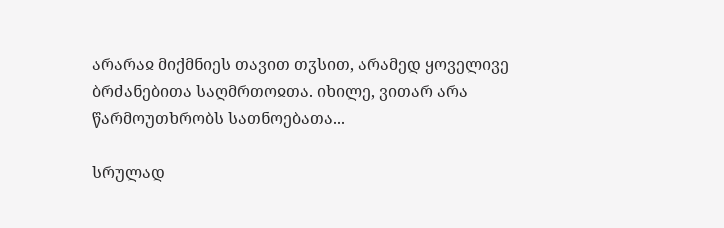არარაჲ მიქმნიეს თავით თჳსით, არამედ ყოველივე ბრძანებითა საღმრთოჲთა. იხილე, ვითარ არა წარმოუთხრობს სათნოებათა...

სრულად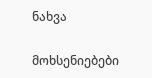ნახვა

მოხსენიებები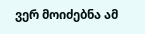ვერ მოიძებნა ამ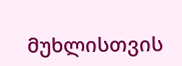მუხლისთვის